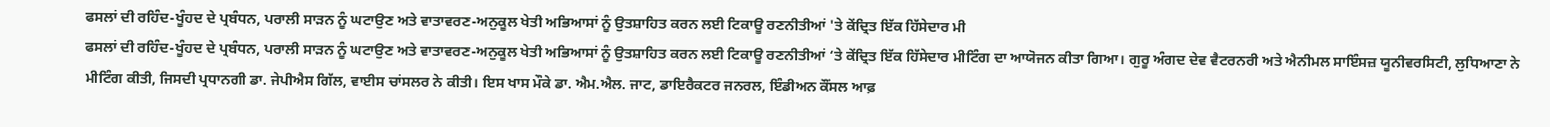ਫਸਲਾਂ ਦੀ ਰਹਿੰਦ-ਖੂੰਹਦ ਦੇ ਪ੍ਰਬੰਧਨ, ਪਰਾਲੀ ਸਾੜਨ ਨੂੰ ਘਟਾਉਣ ਅਤੇ ਵਾਤਾਵਰਣ-ਅਨੁਕੂਲ ਖੇਤੀ ਅਭਿਆਸਾਂ ਨੂੰ ਉਤਸ਼ਾਹਿਤ ਕਰਨ ਲਈ ਟਿਕਾਊ ਰਣਨੀਤੀਆਂ 'ਤੇ ਕੇਂਦ੍ਰਿਤ ਇੱਕ ਹਿੱਸੇਦਾਰ ਮੀ
ਫਸਲਾਂ ਦੀ ਰਹਿੰਦ-ਖੂੰਹਦ ਦੇ ਪ੍ਰਬੰਧਨ, ਪਰਾਲੀ ਸਾੜਨ ਨੂੰ ਘਟਾਉਣ ਅਤੇ ਵਾਤਾਵਰਣ-ਅਨੁਕੂਲ ਖੇਤੀ ਅਭਿਆਸਾਂ ਨੂੰ ਉਤਸ਼ਾਹਿਤ ਕਰਨ ਲਈ ਟਿਕਾਊ ਰਣਨੀਤੀਆਂ ‘ਤੇ ਕੇਂਦ੍ਰਿਤ ਇੱਕ ਹਿੱਸੇਦਾਰ ਮੀਟਿੰਗ ਦਾ ਆਯੋਜਨ ਕੀਤਾ ਗਿਆ। ਗੁਰੂ ਅੰਗਦ ਦੇਵ ਵੈਟਰਨਰੀ ਅਤੇ ਐਨੀਮਲ ਸਾਇੰਸਜ਼ ਯੂਨੀਵਰਸਿਟੀ, ਲੁਧਿਆਣਾ ਨੇ ਮੀਟਿੰਗ ਕੀਤੀ, ਜਿਸਦੀ ਪ੍ਰਧਾਨਗੀ ਡਾ. ਜੇਪੀਐਸ ਗਿੱਲ, ਵਾਈਸ ਚਾਂਸਲਰ ਨੇ ਕੀਤੀ। ਇਸ ਖਾਸ ਮੌਕੇ ਡਾ. ਐਮ.ਐਲ. ਜਾਟ, ਡਾਇਰੈਕਟਰ ਜਨਰਲ, ਇੰਡੀਅਨ ਕੌਂਸਲ ਆਫ਼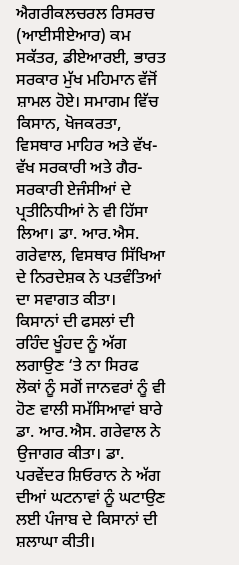ਐਗਰੀਕਲਚਰਲ ਰਿਸਰਚ (ਆਈਸੀਏਆਰ) ਕਮ ਸਕੱਤਰ, ਡੀਏਆਰਈ, ਭਾਰਤ ਸਰਕਾਰ ਮੁੱਖ ਮਹਿਮਾਨ ਵੱਜੋਂ ਸ਼ਾਮਲ ਹੋਏ। ਸਮਾਗਮ ਵਿੱਚ ਕਿਸਾਨ, ਖੋਜਕਰਤਾ, ਵਿਸਥਾਰ ਮਾਹਿਰ ਅਤੇ ਵੱਖ-ਵੱਖ ਸਰਕਾਰੀ ਅਤੇ ਗੈਰ-ਸਰਕਾਰੀ ਏਜੰਸੀਆਂ ਦੇ ਪ੍ਰਤੀਨਿਧੀਆਂ ਨੇ ਵੀ ਹਿੱਸਾ ਲਿਆ। ਡਾ. ਆਰ.ਐਸ. ਗਰੇਵਾਲ, ਵਿਸਥਾਰ ਸਿੱਖਿਆ ਦੇ ਨਿਰਦੇਸ਼ਕ ਨੇ ਪਤਵੰਤਿਆਂ ਦਾ ਸਵਾਗਤ ਕੀਤਾ।
ਕਿਸਾਨਾਂ ਦੀ ਫਸਲਾਂ ਦੀ ਰਹਿੰਦ ਖੂੰਹਦ ਨੂੰ ਅੱਗ ਲਗਾਉਣ ‘ਤੇ ਨਾ ਸਿਰਫ ਲੋਕਾਂ ਨੂੰ ਸਗੋਂ ਜਾਨਵਰਾਂ ਨੂੰ ਵੀ ਹੋਣ ਵਾਲੀ ਸਮੱਸਿਆਵਾਂ ਬਾਰੇ ਡਾ. ਆਰ.ਐਸ. ਗਰੇਵਾਲ ਨੇ ਉਜਾਗਰ ਕੀਤਾ। ਡਾ. ਪਰਵੇਂਦਰ ਸ਼ਿਓਰਾਨ ਨੇ ਅੱਗ ਦੀਆਂ ਘਟਨਾਵਾਂ ਨੂੰ ਘਟਾਉਣ ਲਈ ਪੰਜਾਬ ਦੇ ਕਿਸਾਨਾਂ ਦੀ ਸ਼ਲਾਘਾ ਕੀਤੀ।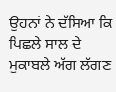ਉਹਨਾਂ ਨੇ ਦੱਸਿਆ ਕਿ ਪਿਛਲੇ ਸਾਲ ਦੇ ਮੁਕਾਬਲੇ ਅੱਗ ਲੱਗਣ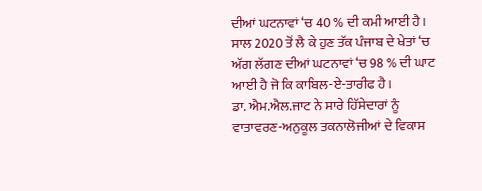ਦੀਆਂ ਘਟਨਾਵਾਂ ‘ਚ 40 % ਦੀ ਕਮੀ ਆਈ ਹੈ। ਸਾਲ 2020 ਤੋਂ ਲੈ ਕੇ ਹੁਣ ਤੱਕ ਪੰਜਾਬ ਦੇ ਖੇਤਾਂ ‘ਚ ਅੱਗ ਲੱਗਣ ਦੀਆਂ ਘਟਨਾਵਾਂ ‘ਚ 98 % ਦੀ ਘਾਟ ਆਈ ਹੈ ਜੋ ਕਿ ਕਾਬਿਲ-ਏ-ਤਾਰੀਫ ਹੈ।
ਡਾ. ਐਮ.ਐਲ.ਜਾਟ ਨੇ ਸਾਰੇ ਹਿੱਸੇਦਾਰਾਂ ਨੂੰ ਵਾਤਾਵਰਣ-ਅਨੁਕੂਲ ਤਕਨਾਲੋਜੀਆਂ ਦੇ ਵਿਕਾਸ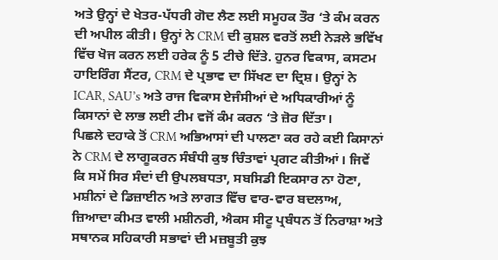ਅਤੇ ਉਨ੍ਹਾਂ ਦੇ ਖੇਤਰ-ਪੱਧਰੀ ਗੋਦ ਲੈਣ ਲਈ ਸਮੂਹਕ ਤੌਰ ‘ਤੇ ਕੰਮ ਕਰਨ ਦੀ ਅਪੀਲ ਕੀਤੀ। ਉਨ੍ਹਾਂ ਨੇ CRM ਦੀ ਕੁਸ਼ਲ ਵਰਤੋਂ ਲਈ ਨੇੜਲੇ ਭਵਿੱਖ ਵਿੱਚ ਖੋਜ ਕਰਨ ਲਈ ਹਰੇਕ ਨੂੰ 5 ਟੀਚੇ ਦਿੱਤੇ. ਹੁਨਰ ਵਿਕਾਸ, ਕਸਟਮ ਹਾਇਰਿੰਗ ਸੈਂਟਰ, CRM ਦੇ ਪ੍ਰਭਾਵ ਦਾ ਸਿੱਖਣ ਦਾ ਦ੍ਰਿਸ਼। ਉਨ੍ਹਾਂ ਨੇ ICAR, SAU’s ਅਤੇ ਰਾਜ ਵਿਕਾਸ ਏਜੰਸੀਆਂ ਦੇ ਅਧਿਕਾਰੀਆਂ ਨੂੰ ਕਿਸਾਨਾਂ ਦੇ ਲਾਭ ਲਈ ਟੀਮ ਵਜੋਂ ਕੰਮ ਕਰਨ ‘ਤੇ ਜ਼ੋਰ ਦਿੱਤਾ।
ਪਿਛਲੇ ਦਹਾਕੇ ਤੋਂ CRM ਅਭਿਆਸਾਂ ਦੀ ਪਾਲਣਾ ਕਰ ਰਹੇ ਕਈ ਕਿਸਾਨਾਂ ਨੇ CRM ਦੇ ਲਾਗੂਕਰਨ ਸੰਬੰਧੀ ਕੁਝ ਚਿੰਤਾਵਾਂ ਪ੍ਰਗਟ ਕੀਤੀਆਂ। ਜਿਵੇਂ ਕਿ ਸਮੇਂ ਸਿਰ ਸੰਦਾਂ ਦੀ ਉਪਲਬਧਤਾ, ਸਬਸਿਡੀ ਇਕਸਾਰ ਨਾ ਹੋਣਾ, ਮਸ਼ੀਨਾਂ ਦੇ ਡਿਜ਼ਾਈਨ ਅਤੇ ਲਾਗਤ ਵਿੱਚ ਵਾਰ-ਵਾਰ ਬਦਲਾਅ, ਜ਼ਿਆਦਾ ਕੀਮਤ ਵਾਲੀ ਮਸ਼ੀਨਰੀ, ਐਕਸ ਸੀਟੂ ਪ੍ਰਬੰਧਨ ਤੋਂ ਨਿਰਾਸ਼ਾ ਅਤੇ ਸਥਾਨਕ ਸਹਿਕਾਰੀ ਸਭਾਵਾਂ ਦੀ ਮਜ਼ਬੂਤੀ ਕੁਝ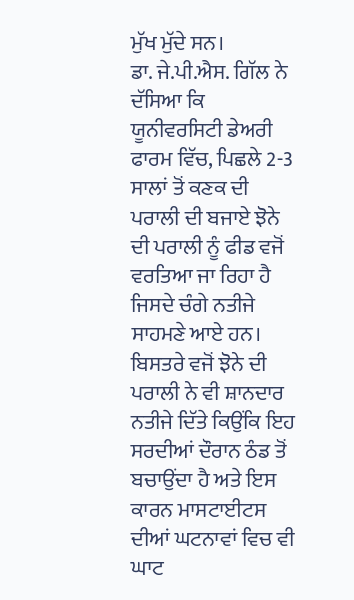ਮੁੱਖ ਮੁੱਦੇ ਸਨ।
ਡਾ. ਜੇ.ਪੀ.ਐਸ. ਗਿੱਲ ਨੇ ਦੱਸਿਆ ਕਿ ਯੂਨੀਵਰਸਿਟੀ ਡੇਅਰੀ ਫਾਰਮ ਵਿੱਚ, ਪਿਛਲੇ 2-3 ਸਾਲਾਂ ਤੋਂ ਕਣਕ ਦੀ ਪਰਾਲੀ ਦੀ ਬਜਾਏ ਝੋਨੇ ਦੀ ਪਰਾਲੀ ਨੂੰ ਫੀਡ ਵਜੋਂ ਵਰਤਿਆ ਜਾ ਰਿਹਾ ਹੈ ਜਿਸਦੇ ਚੰਗੇ ਨਤੀਜੇ ਸਾਹਮਣੇ ਆਏ ਹਨ। ਬਿਸਤਰੇ ਵਜੋਂ ਝੋਨੇ ਦੀ ਪਰਾਲੀ ਨੇ ਵੀ ਸ਼ਾਨਦਾਰ ਨਤੀਜੇ ਦਿੱਤੇ ਕਿਉਂਕਿ ਇਹ ਸਰਦੀਆਂ ਦੌਰਾਨ ਠੰਡ ਤੋਂ ਬਚਾਉਂਦਾ ਹੈ ਅਤੇ ਇਸ ਕਾਰਨ ਮਾਸਟਾਈਟਸ ਦੀਆਂ ਘਟਨਾਵਾਂ ਵਿਚ ਵੀ ਘਾਟ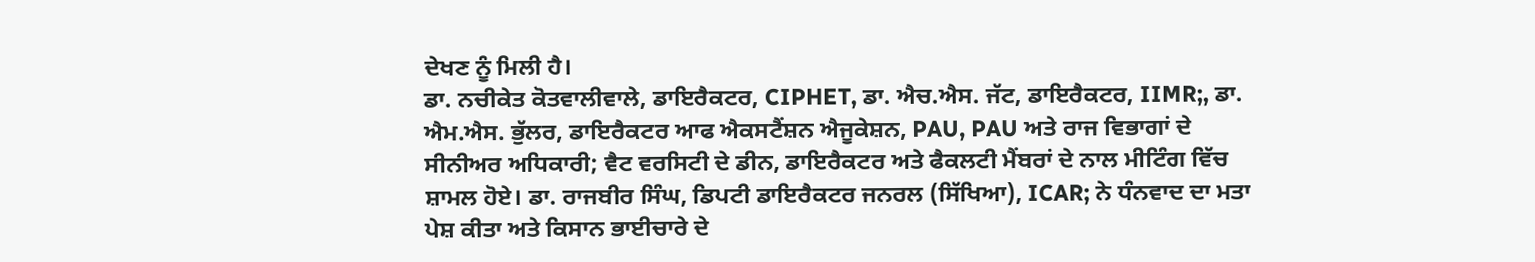ਦੇਖਣ ਨੂੰ ਮਿਲੀ ਹੈ।
ਡਾ. ਨਚੀਕੇਤ ਕੋਤਵਾਲੀਵਾਲੇ, ਡਾਇਰੈਕਟਰ, CIPHET, ਡਾ. ਐਚ.ਐਸ. ਜੱਟ, ਡਾਇਰੈਕਟਰ, IIMR;, ਡਾ. ਐਮ.ਐਸ. ਭੁੱਲਰ, ਡਾਇਰੈਕਟਰ ਆਫ ਐਕਸਟੈਂਸ਼ਨ ਐਜੂਕੇਸ਼ਨ, PAU, PAU ਅਤੇ ਰਾਜ ਵਿਭਾਗਾਂ ਦੇ ਸੀਨੀਅਰ ਅਧਿਕਾਰੀ; ਵੈਟ ਵਰਸਿਟੀ ਦੇ ਡੀਨ, ਡਾਇਰੈਕਟਰ ਅਤੇ ਫੈਕਲਟੀ ਮੈਂਬਰਾਂ ਦੇ ਨਾਲ ਮੀਟਿੰਗ ਵਿੱਚ ਸ਼ਾਮਲ ਹੋਏ। ਡਾ. ਰਾਜਬੀਰ ਸਿੰਘ, ਡਿਪਟੀ ਡਾਇਰੈਕਟਰ ਜਨਰਲ (ਸਿੱਖਿਆ), ICAR; ਨੇ ਧੰਨਵਾਦ ਦਾ ਮਤਾ ਪੇਸ਼ ਕੀਤਾ ਅਤੇ ਕਿਸਾਨ ਭਾਈਚਾਰੇ ਦੇ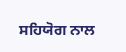ਸਹਿਯੋਗ ਨਾਲ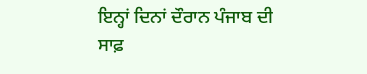ਇਨ੍ਹਾਂ ਦਿਨਾਂ ਦੌਰਾਨ ਪੰਜਾਬ ਦੀ ਸਾਫ਼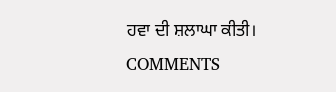ਹਵਾ ਦੀ ਸ਼ਲਾਘਾ ਕੀਤੀ।
COMMENTS